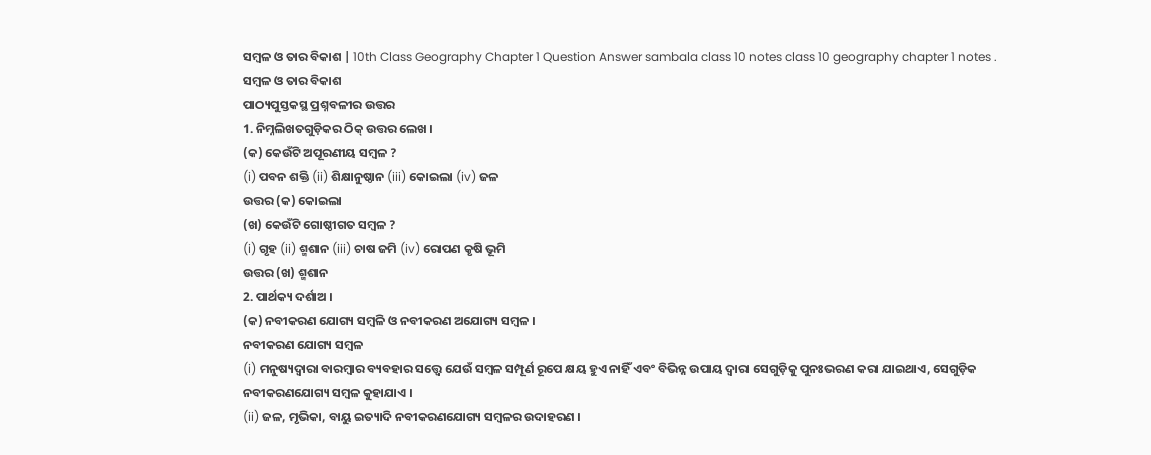ସମ୍ବଳ ଓ ତାର ବିକାଶ | 10th Class Geography Chapter 1 Question Answer sambala class 10 notes class 10 geography chapter 1 notes .
ସମ୍ବଳ ଓ ତାର ବିକାଶ
ପାଠ୍ୟପୁସ୍ତକସ୍ଥ ପ୍ରଶ୍ନବଳୀର ଉତ୍ତର
1. ନିମ୍ନଲିଖତଗୁଡ଼ିକର ଠିକ୍ ଉତ୍ତର ଲେଖ ।
(କ) କେଉଁଟି ଅପୂରଣୀୟ ସମ୍ବଳ ?
(i) ପବନ ଶକ୍ତି (ii) ଶିକ୍ଷାନୁଷ୍ଠାନ (iii) କୋଇଲା (iv) ଜଳ
ଉତ୍ତର (କ) କୋଇଲା
(ଖ) କେଉଁଟି ଗୋଷ୍ଠୀଗତ ସମ୍ବଳ ?
(i) ଗୃହ (ii) ଶ୍ମଶାନ (iii) ଚାଷ ଜମି (iv) ରୋପଣ କୃଷି ଭୂମି
ଉତ୍ତର (ଖ) ଶ୍ମଶାନ
2. ପାର୍ଥକ୍ୟ ଦର୍ଶାଅ ।
(କ) ନବୀକରଣ ଯୋଗ୍ୟ ସମ୍ବଳି ଓ ନବୀକରଣ ଅଯୋଗ୍ୟ ସମ୍ବଳ ।
ନବୀକରଣ ଯୋଗ୍ୟ ସମ୍ବଳ
(i) ମନୁଷ୍ୟଦ୍ଵାରା ବାରମ୍ବାର ବ୍ୟବହାର ସତ୍ତ୍ବେ ଯେଉଁ ସମ୍ବଳ ସମ୍ପୂର୍ଣ ରୂପେ କ୍ଷୟ ହୁଏ ନାହିଁ ଏବଂ ବିଭିନ୍ନ ଉପାୟ ଦ୍ବାରା ସେଗୁଡ଼ିକୁ ପୁନଃଭରଣ କରା ଯାଇଥାଏ, ସେଗୁଡ଼ିକ ନବୀକରଣଯୋଗ୍ୟ ସମ୍ବଳ କୁହାଯାଏ ।
(ii) ଜଳ, ମୃଭିକା, ବାୟୁ ଇତ୍ୟାଦି ନବୀକରଣଯୋଗ୍ୟ ସମ୍ବଳର ଉଦାହରଣ ।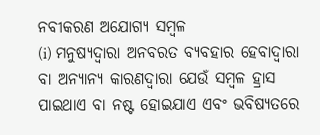ନବୀକରଣ ଅଯୋଗ୍ୟ ସମ୍ବଳ
(i) ମନୁଷ୍ୟଦ୍ଵାରା ଅନବରତ ବ୍ୟବହାର ହେବାଦ୍ଵାରା ବା ଅନ୍ୟାନ୍ୟ କାରଣଦ୍ଵାରା ଯେଉଁ ସମ୍ବଳ ହ୍ରାସ ପାଇଥାଏ ବା ନଷ୍ଟ ହୋଇଯାଏ ଏବଂ ଭବିଷ୍ୟତରେ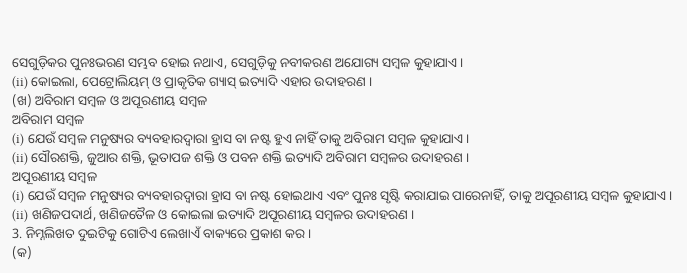ସେଗୁଡ଼ିକର ପୁନଃଭରଣ ସମ୍ଭବ ହୋଇ ନଥାଏ, ସେଗୁଡ଼ିକୁ ନବୀକରଣ ଅଯୋଗ୍ୟ ସମ୍ବଳ କୁହାଯାଏ।
(ii) କୋଇଲା, ପେଟ୍ରୋଲିୟମ୍ ଓ ପ୍ରାକୃତିକ ଗ୍ୟାସ୍ ଇତ୍ୟାଦି ଏହାର ଉଦାହରଣ ।
(ଖ) ଅବିରାମ ସମ୍ବଳ ଓ ଅପୂରଣୀୟ ସମ୍ବଳ
ଅବିରାମ ସମ୍ବଳ
(i) ଯେଉଁ ସମ୍ବଳ ମନୁଷ୍ୟର ବ୍ୟବହାରଦ୍ଵାରା ହ୍ରାସ ବା ନଷ୍ଟ ହୁଏ ନାହିଁ ତାକୁ ଅବିରାମ ସମ୍ବଳ କୁହାଯାଏ।
(ii) ସୌରଶକ୍ତି, ଜୁଆର ଶକ୍ତି, ଭୂତାପଜ ଶକ୍ତି ଓ ପବନ ଶକ୍ତି ଇତ୍ୟାଦି ଅବିରାମ ସମ୍ବଳର ଉଦାହରଣ ।
ଅପୂରଣୀୟ ସମ୍ବଳ
(i) ଯେଉଁ ସମ୍ବଳ ମନୁଷ୍ୟର ବ୍ୟବହାରଦ୍ଵାରା ହ୍ରାସ ବା ନଷ୍ଟ ହୋଇଥାଏ ଏବଂ ପୁନଃ ସୃଷ୍ଟି କରାଯାଇ ପାରେନାହିଁ, ତାକୁ ଅପୂରଣୀୟ ସମ୍ବଳ କୁହାଯାଏ।
(ii) ଖଣିଜପଦାର୍ଥ, ଖଣିଜତୈଳ ଓ କୋଇଲା ଇତ୍ୟାଦି ଅପୂରଣୀୟ ସମ୍ବଳର ଉଦାହରଣ ।
3. ନିମ୍ନଲିଖତ ଦୁଇଟିକୁ ଗୋଟିଏ ଲେଖାଏଁ ବାକ୍ୟରେ ପ୍ରକାଶ କର ।
(କ)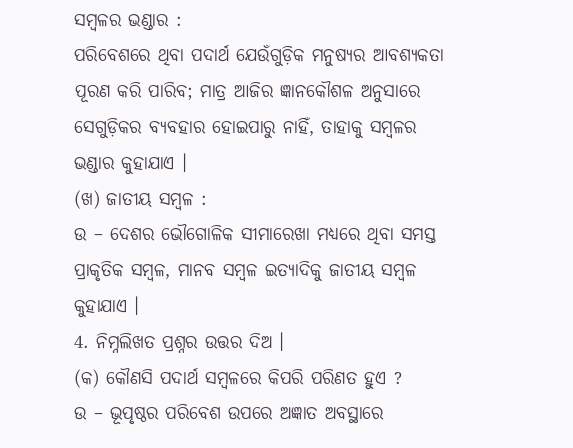ସମ୍ବଳର ଭଣ୍ଡାର :
ପରିବେଶରେ ଥିବା ପଦାର୍ଥ ଯେଉଁଗୁଡ଼ିକ ମନୁଷ୍ୟର ଆବଶ୍ୟକତା ପୂରଣ କରି ପାରିବ; ମାତ୍ର ଆଜିର ଜ୍ଞାନକୌଶଳ ଅନୁସାରେ ସେଗୁଡ଼ିକର ବ୍ୟବହାର ହୋଇପାରୁ ନାହିଁ, ତାହାକୁ ସମ୍ବଳର ଭଣ୍ଡାର କୁହାଯାଏ ।
(ଖ) ଜାତୀୟ ସମ୍ବଳ :
ଉ – ଦେଶର ଭୌଗୋଳିକ ସୀମାରେଖା ମଧ୍ୟରେ ଥିବା ସମସ୍ତ ପ୍ରାକୃତିକ ସମ୍ବଳ, ମାନବ ସମ୍ବଳ ଇତ୍ୟାଦିକୁ ଜାତୀୟ ସମ୍ବଳ କୁହାଯାଏ ।
4. ନିମ୍ନଲିଖତ ପ୍ରଶ୍ନର ଉତ୍ତର ଦିଅ ।
(କ) କୌଣସି ପଦାର୍ଥ ସମ୍ବଳରେ କିପରି ପରିଣତ ହୁଏ ?
ଉ – ଭୂପୃଷ୍ଠର ପରିବେଶ ଉପରେ ଅଜ୍ଞାତ ଅବସ୍ଥାରେ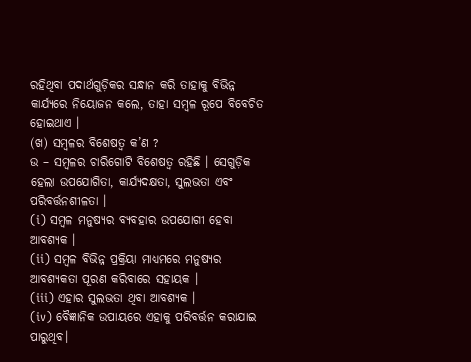ରହିଥିବା ପଦାର୍ଥଗୁଡ଼ିକର ସନ୍ଧାନ କରି ତାହାକୁ ବିଭିନ୍ନ କାର୍ଯ୍ୟରେ ନିୟୋଜନ କଲେ, ତାହା ସମ୍ବଳ ରୂପେ ବିବେଚିତ ହୋଇଥାଏ ।
(ଖ) ସମ୍ବଳର ବିଶେଷତ୍ଵ କ’ଣ ?
ଉ – ସମ୍ବଳର ଚାରିଗୋଟି ବିଶେଷତ୍ଵ ରହିଛି । ସେଗୁଡ଼ିକ ହେଲା ଉପଯୋଗିତା, କାର୍ଯ୍ୟଦକ୍ଷତା, ସୁଲଭତା ଏବଂ ପରିବର୍ତ୍ତନଶୀଳତା ।
(i) ସମ୍ବଳ ମନୁଷ୍ୟର ବ୍ୟବହାର ଉପଯୋଗୀ ହେବା ଆବଶ୍ୟକ ।
(ii) ସମ୍ବଳ ବିଭିନ୍ନ ପ୍ରକ୍ରିୟା ମାଧ୍ୟମରେ ମନୁଷ୍ୟର ଆବଶ୍ୟକତା ପୂରଣ କରିବାରେ ସହାୟକ ।
(iii) ଏହାର ସୁଲଭତା ଥିବା ଆବଶ୍ୟକ ।
(iv) ବୈଜ୍ଞାନିକ ଉପାୟରେ ଏହାକୁ ପରିବର୍ତ୍ତନ କରାଯାଇ ପାରୁଥିବ।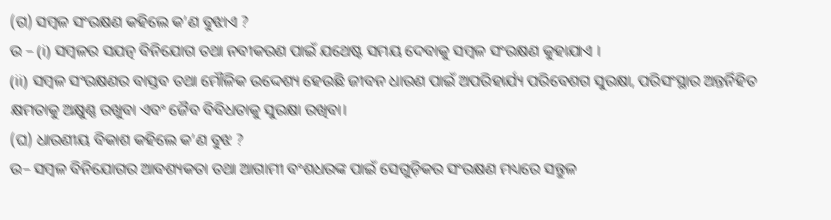(ଗ) ସମ୍ବଳ ସଂରକ୍ଷଣ କହିଲେ କ’ଣ ବୁଝାଏ ?
ଉ – (i) ସମ୍ବଳର ସଯତ୍ନ ବିନିଯୋଗ ତଥା ନବୀକରଣ ପାଇଁ ଯଥେଷ୍ଟ ସମୟ ଦେବାକୁ ସମ୍ବଳ ସଂରକ୍ଷଣ କୁହାଯାଏ ।
(ii) ସମ୍ବଳ ସଂରକ୍ଷଣର ବାସ୍ତବ ତଥା ମୌଳିକ ଉଦ୍ଦେଶ୍ୟ ହେଉଛି ଜୀବନ ଧାରଣ ପାଇଁ ଅପରିହାର୍ଯ୍ୟ ପରିବେଶଗ ସୁରକ୍ଷା, ପରିସଂସ୍ଥାର ଅନ୍ତର୍ନିହିତ କ୍ଷମତାକୁ ଅକ୍ଷୁଣ୍ଣ ରଖୁବା ଏବଂ ଜୈବ ବିବିଧତାକୁ ସୁରକ୍ଷା ରଖିବା।
(ଘ) ଧାରଣୀୟ ବିକାଶ କହିଲେ କ’ଣ ବୁଝ ?
ଉ– ସମ୍ବଳ ବିନିଯୋଗର ଆବଶ୍ୟକତା ତଥା ଆଗାମୀ ବଂଶଧରଙ୍କ ପାଇଁ ସେଗୁଡ଼ିକର ସଂରକ୍ଷଣ ମଧ୍ୟରେ ସନ୍ତୁଳ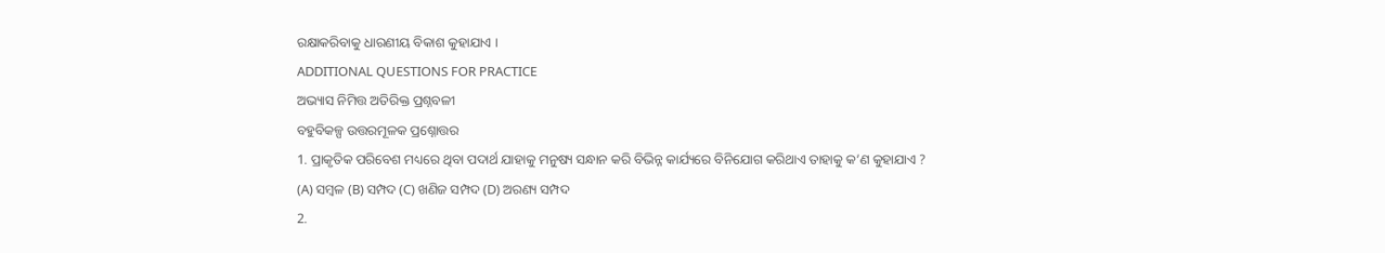ରକ୍ଷାକରିବାକୁ ଧାରଣୀୟ ବିକାଶ କୁହାଯାଏ ।
ADDITIONAL QUESTIONS FOR PRACTICE
ଅଭ୍ୟାସ ନିମିତ୍ତ ଅତିରିକ୍ତ ପ୍ରଶ୍ନବଳୀ
ବହୁବିକଳ୍ପ ଉତ୍ତରମୂଳକ ପ୍ରଶ୍ନୋତ୍ତର
1. ପ୍ରାକୃତିକ ପରିବେଶ ମଧ୍ୟରେ ଥିବା ପଦାର୍ଥ ଯାହାକୁ ମନୁଷ୍ୟ ସନ୍ଧାନ କରି ବିଭିନ୍ନ କାର୍ଯ୍ୟରେ ବିନିଯୋଗ କରିଥାଏ ତାହାକୁ କ’ଣ କୁହାଯାଏ ?
(A) ସମ୍ବଳ (B) ସମ୍ପଦ (C) ଖଣିଜ ସମ୍ପଦ (D) ଅରଣ୍ୟ ସମ୍ପଦ
2.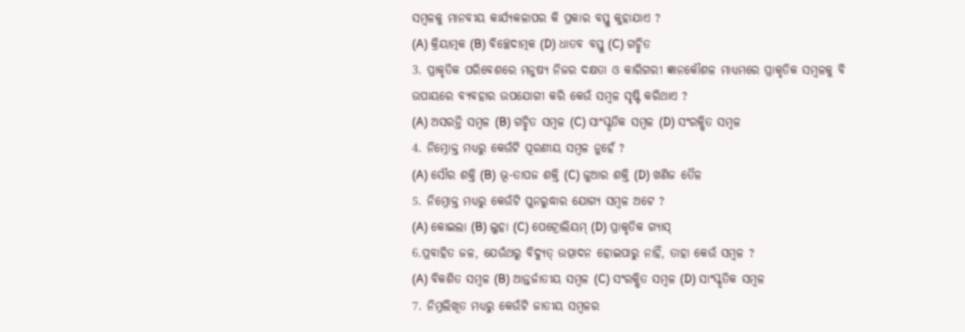ସମ୍ବଳକୁ ମାନବୀୟ କାର୍ଯ୍ୟକଳାପର କି ପ୍ରକାର ବସ୍ତୁ କୁହାଯାଏ ?
(A) କ୍ରିୟାତ୍ମକ (B) ବିଚ୍ଛେଦାତ୍ମକ (D) ଧାତବ ବସ୍ତୁ (C) ଗଚ୍ଛିତ
3. ପ୍ରାକୃତିକ ପରିବେଶରେ ମନୁଷ୍ୟ ନିଜର ଦକ୍ଷତା ଓ କାରିଗରୀ ଜ୍ଞାନକୌଶଳ ମାଧ୍ୟମରେ ପ୍ରାକୃତିକ ସମ୍ବଳକୁ ବି ଉପାୟରେ ବ୍ୟବହାର ଉପଯୋଗୀ କରି କେଉଁ ସମ୍ବଳ ସୃଷ୍ଟି କରିଥାଏ ?
(A) ଅସରନ୍ତି ସମ୍ବଳ (B) ଗଚ୍ଛିତ ସମ୍ବଳ (C) ସାଂସ୍କୃତିକ ସମ୍ବଳ (D) ସଂରକ୍ଷିତ ସମ୍ବଳ
4. ନିମ୍ନୋକ୍ତ ମଧ୍ଯରୁ କେଉଁଟି ପୂରଣୀୟ ସମ୍ବଳ ନୁହେଁ ?
(A) ସୌର ଶକ୍ତି (B) ଭୂ-ତାପଜ ଶକ୍ତି (C) ଜୁଆର ଶକ୍ତି (D) ଖଣିଜ ତୈଳ
5. ନିମ୍ନୋକ୍ତ ମଧ୍ଯରୁ କେଉଁଟି ପୁନରୁଦ୍ଧାର ଯୋଗ୍ୟ ସମ୍ବଳ ଅଟେ ?
(A) କୋଇଲା (B) ଲୁହା (C) ପେଟ୍ରୋଲିୟମ୍ (D) ପ୍ରାକୃତିକ ଗ୍ୟାସ୍
6.ପ୍ରବାହିତ ଜଳ, ଯେଉଁଥରୁ ବିଦ୍ୟୁତ୍ ଉତ୍ପାଦନ ହୋଇପାରୁ ନାହିଁ, ତାହା କେଉଁ ସମ୍ବଳ ?
(A) ବିକଶିତ ସମ୍ବଳ (B) ଆନ୍ତର୍ଜାତୀୟ ସମ୍ବଳ (C) ସଂରକ୍ଷିତ ସମ୍ବଳ (D) ସାଂସ୍କୃତିକ ସମ୍ବଳ
7. ନିମ୍ନଲିଖୂତ ମଧ୍ୟରୁ କେଉଁଟି ଜାତୀୟ ସମ୍ବଳର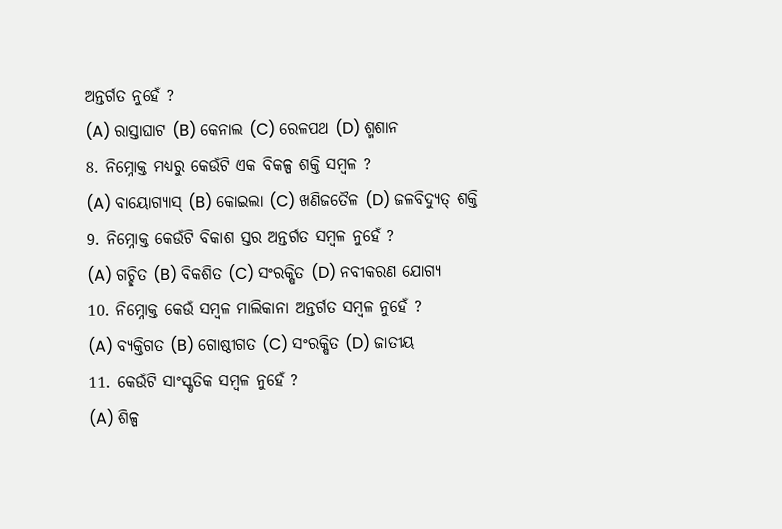ଅନ୍ତର୍ଗତ ନୁହେଁ ?
(A) ରାସ୍ତାଘାଟ (B) କେନାଲ (C) ରେଳପଥ (D) ଶ୍ମଶାନ
8. ନିମ୍ନୋକ୍ତ ମଧ୍ୟରୁ କେଉଁଟି ଏକ ବିକଳ୍ପ ଶକ୍ତି ସମ୍ବଳ ?
(A) ବାୟୋଗ୍ୟାସ୍ (B) କୋଇଲା (C) ଖଣିଜତୈଳ (D) ଜଳବିଦ୍ୟୁତ୍ ଶକ୍ତି
9. ନିମ୍ନୋକ୍ତ କେଉଁଟି ବିକାଶ ସ୍ତର ଅନ୍ତର୍ଗତ ସମ୍ବଳ ନୁହେଁ ?
(A) ଗଚ୍ଛିତ (B) ବିକଶିତ (C) ସଂରକ୍ଷିତ (D) ନବୀକରଣ ଯୋଗ୍ୟ
10. ନିମ୍ନୋକ୍ତ କେଉଁ ସମ୍ବଳ ମାଲିକାନା ଅନ୍ତର୍ଗତ ସମ୍ବଳ ନୁହେଁ ?
(A) ବ୍ୟକ୍ତିଗତ (B) ଗୋଷ୍ଠୀଗତ (C) ସଂରକ୍ଷିତ (D) ଜାତୀୟ
11. କେଉଁଟି ସାଂସ୍କୃତିକ ସମ୍ବଳ ନୁହେଁ ?
(A) ଶିଳ୍ପ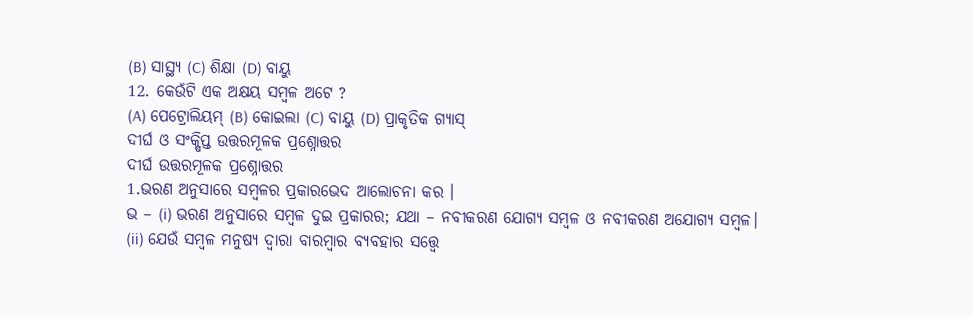(B) ସାସ୍ଥ୍ୟ (C) ଶିକ୍ଷା (D) ବାୟୁ
12. କେଉଁଟି ଏକ ଅକ୍ଷୟ ସମ୍ବଳ ଅଟେ ?
(A) ପେଟ୍ରୋଲିୟମ୍ (B) କୋଇଲା (C) ବାୟୁ (D) ପ୍ରାକୃତିକ ଗ୍ୟାସ୍
ଦୀର୍ଘ ଓ ସଂକ୍ଷିପ୍ତ ଉତ୍ତରମୂଳକ ପ୍ରଶ୍ନୋତ୍ତର
ଦୀର୍ଘ ଉତ୍ତରମୂଳକ ପ୍ରଶ୍ନୋତ୍ତର
1.ଭରଣ ଅନୁସାରେ ସମ୍ବଳର ପ୍ରକାରଭେଦ ଆଲୋଚନା କର ।
ଭ – (i) ଭରଣ ଅନୁସାରେ ସମ୍ବଳ ଦୁଇ ପ୍ରକାରର; ଯଥା – ନବୀକରଣ ଯୋଗ୍ଯ ସମ୍ବଳ ଓ ନବୀକରଣ ଅଯୋଗ୍ୟ ସମ୍ବଳ।
(ii) ଯେଉଁ ସମ୍ବଳ ମନୁଷ୍ୟ ଦ୍ଵାରା ବାରମ୍ବାର ବ୍ୟବହାର ସତ୍ତ୍ଵେ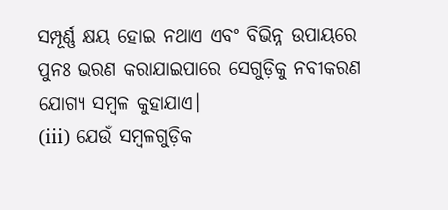ସମ୍ପୂର୍ଣ୍ଣ କ୍ଷୟ ହୋଇ ନଥାଏ ଏବଂ ବିଭିନ୍ନ ଉପାୟରେ ପୁନଃ ଭରଣ କରାଯାଇପାରେ ସେଗୁଡ଼ିକୁ ନବୀକରଣ ଯୋଗ୍ଯ ସମ୍ବଳ କୁହାଯାଏ।
(iii) ଯେଉଁ ସମ୍ବଳଗୁଡ଼ିକ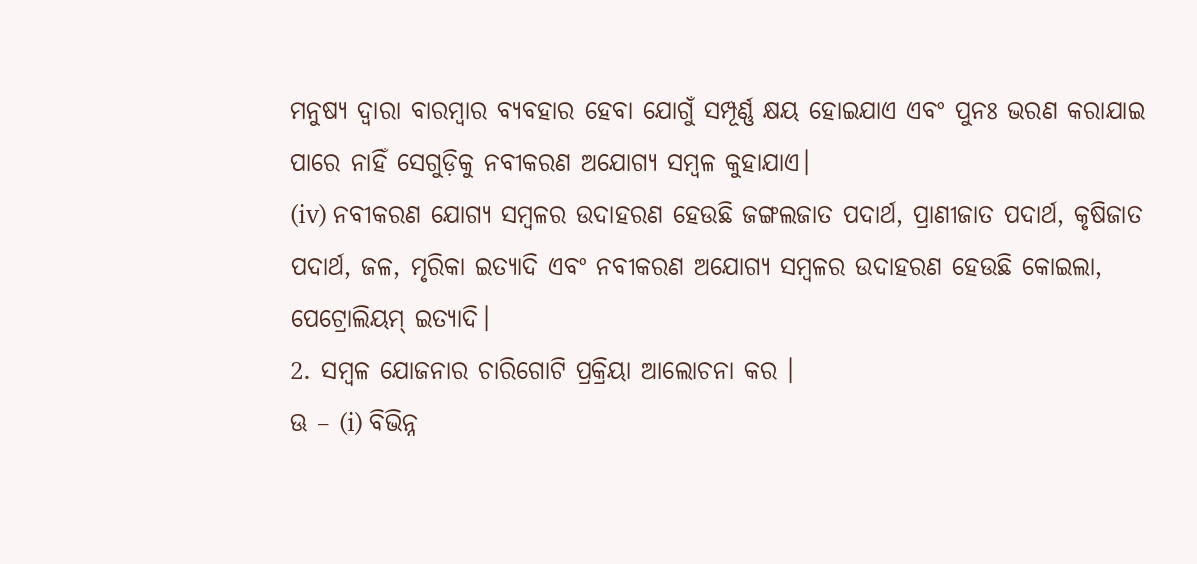ମନୁଷ୍ୟ ଦ୍ଵାରା ବାରମ୍ବାର ବ୍ୟବହାର ହେବା ଯୋଗୁଁ ସମ୍ପୂର୍ଣ୍ଣ କ୍ଷୟ ହୋଇଯାଏ ଏବଂ ପୁନଃ ଭରଣ କରାଯାଇ ପାରେ ନାହିଁ ସେଗୁଡ଼ିକୁ ନବୀକରଣ ଅଯୋଗ୍ୟ ସମ୍ବଳ କୁହାଯାଏ।
(iv) ନବୀକରଣ ଯୋଗ୍ୟ ସମ୍ବଳର ଉଦାହରଣ ହେଉଛି ଜଙ୍ଗଲଜାତ ପଦାର୍ଥ, ପ୍ରାଣୀଜାତ ପଦାର୍ଥ, କୃଷିଜାତ ପଦାର୍ଥ, ଜଳ, ମୃରିକା ଇତ୍ୟାଦି ଏବଂ ନବୀକରଣ ଅଯୋଗ୍ୟ ସମ୍ବଳର ଉଦାହରଣ ହେଉଛି କୋଇଲା, ପେଟ୍ରୋଲିୟମ୍ ଇତ୍ୟାଦି।
2. ସମ୍ବଳ ଯୋଜନାର ଚାରିଗୋଟି ପ୍ରକ୍ରିୟା ଆଲୋଚନା କର ।
ଊ – (i) ବିଭିନ୍ନ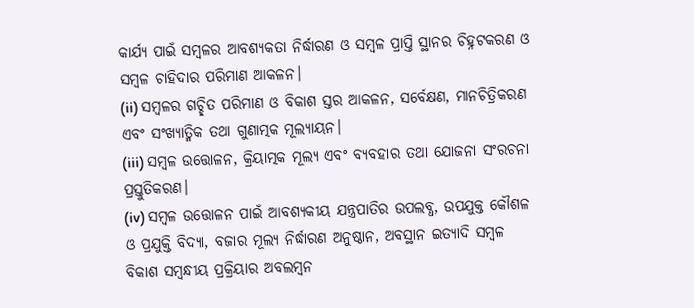କାର୍ଯ୍ୟ ପାଇଁ ସମ୍ବଳର ଆବଶ୍ୟକତା ନିର୍ଦ୍ଧାରଣ ଓ ସମ୍ବଳ ପ୍ରାପ୍ତି ସ୍ଥାନର ଚିହ୍ନଟକରଣ ଓ ସମ୍ବଳ ଚାହିଦାର ପରିମାଣ ଆକଳନ।
(ii) ସମ୍ବଳର ଗଚ୍ଛିତ ପରିମାଣ ଓ ବିକାଶ ସ୍ତର ଆକଳନ, ସର୍ବେକ୍ଷଣ, ମାନଚିତ୍ରିକରଣ ଏବଂ ସଂଖ୍ୟାତ୍ମିକ ତଥା ଗୁଣାତ୍ମକ ମୂଲ୍ୟାୟନ।
(iii) ସମ୍ବଳ ଉତ୍ତୋଳନ, କ୍ରିୟାତ୍ମକ ମୂଲ୍ୟ ଏବଂ ବ୍ୟବହାର ତଥା ଯୋଜନା ସଂରଚନା ପ୍ରସ୍ତୁତିକରଣ।
(iv) ସମ୍ବଳ ଉତ୍ତୋଳନ ପାଇଁ ଆବଶ୍ୟକୀୟ ଯନ୍ତ୍ରପାତିର ଉପଲବ୍ଧ, ଉପଯୁକ୍ତ କୌଶଳ ଓ ପ୍ରଯୁକ୍ତି ବିଦ୍ୟା, ବଜାର ମୂଲ୍ୟ ନିର୍ଦ୍ଧାରଣ ଅନୁଷ୍ଠାନ, ଅବସ୍ଥାନ ଇତ୍ୟାଦି ସମ୍ବଳ ବିକାଶ ସମ୍ବନ୍ଧୀୟ ପ୍ରକ୍ରିୟାର ଅବଲମ୍ବନ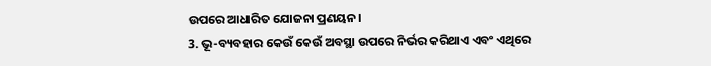ଉପରେ ଆଧାରିତ ଯୋଜନା ପ୍ରଣୟନ।
3. ଭୂ-ବ୍ୟବହାର କେଉଁ କେଉଁ ଅବସ୍ଥା ଉପରେ ନିର୍ଭର କରିଥାଏ ଏବଂ ଏଥିରେ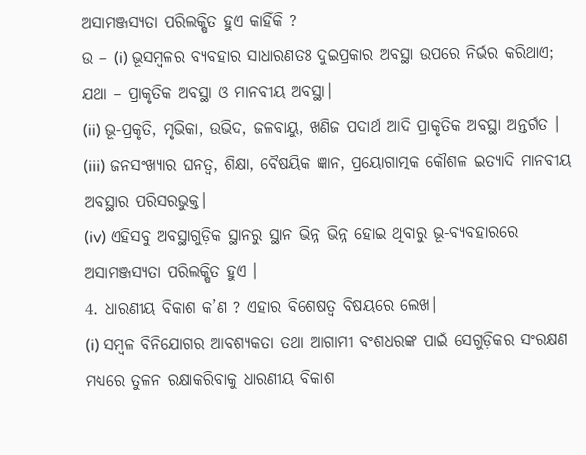ଅସାମଞ୍ଜସ୍ୟତା ପରିଲକ୍ଷିତ ହୁଏ କାହିଁକି ?
ଉ – (i) ଭୂସମ୍ବଳର ବ୍ୟବହାର ସାଧାରଣତଃ ଦୁଇପ୍ରକାର ଅବସ୍ଥା ଉପରେ ନିର୍ଭର କରିଥାଏ; ଯଥା – ପ୍ରାକୃତିକ ଅବସ୍ଥା ଓ ମାନବୀୟ ଅବସ୍ଥା।
(ii) ଭୂ-ପ୍ରକୃତି, ମୃଭିକା, ଉଭିଦ, ଜଳବାୟୁ, ଖଣିଜ ପଦାର୍ଥ ଆଦି ପ୍ରାକୃତିକ ଅବସ୍ଥା ଅନ୍ତର୍ଗତ ।
(iii) ଜନସଂଖ୍ୟାର ଘନତ୍ଵ, ଶିକ୍ଷା, ବୈଷୟିକ ଜ୍ଞାନ, ପ୍ରୟୋଗାତ୍ମକ କୌଶଳ ଇତ୍ୟାଦି ମାନବୀୟ ଅବସ୍ଥାର ପରିସରଭୁକ୍ତ।
(iv) ଏହିସବୁ ଅବସ୍ଥାଗୁଡ଼ିକ ସ୍ଥାନରୁ ସ୍ଥାନ ଭିନ୍ନ ଭିନ୍ନ ହୋଇ ଥିବାରୁ ଭୂ-ବ୍ୟବହାରରେ ଅସାମଞ୍ଜସ୍ୟତା ପରିଲକ୍ଷିତ ହୁଏ ।
4. ଧାରଣୀୟ ବିକାଶ କ’ଣ ? ଏହାର ବିଶେଷତ୍ଵ ବିଷୟରେ ଲେଖ।
(i) ସମ୍ବଳ ବିନିଯୋଗର ଆବଶ୍ୟକତା ତଥା ଆଗାମୀ ବଂଶଧରଙ୍କ ପାଇଁ ସେଗୁଡ଼ିକର ସଂରକ୍ଷଣ ମଧ୍ୟରେ ତୁଳନ ରକ୍ଷାକରିବାକୁ ଧାରଣୀୟ ବିକାଶ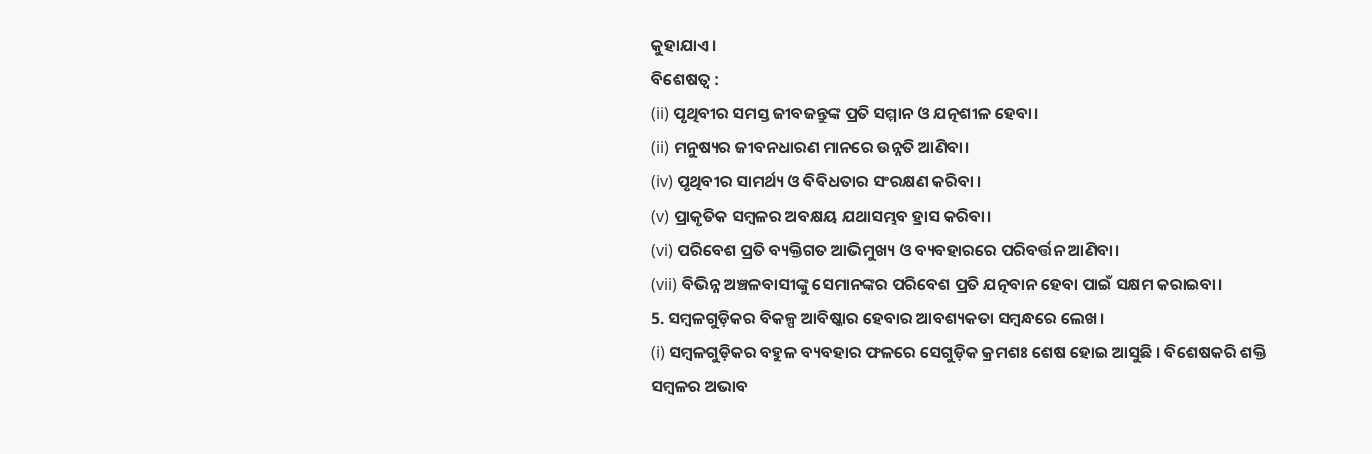କୁହାଯାଏ।
ବିଶେଷତ୍ଵ :
(ii) ପୃଥିବୀର ସମସ୍ତ ଜୀବଜନ୍ତୁଙ୍କ ପ୍ରତି ସମ୍ମାନ ଓ ଯତ୍ନଶୀଳ ହେବା।
(ii) ମନୁଷ୍ୟର ଜୀବନଧାରଣ ମାନରେ ଉନ୍ନତି ଆଣିବା।
(iv) ପୃଥିବୀର ସାମର୍ଥ୍ୟ ଓ ବିବିଧତାର ସଂରକ୍ଷଣ କରିବା ।
(v) ପ୍ରାକୃତିକ ସମ୍ବଳର ଅବକ୍ଷୟ ଯଥାସମ୍ଭବ ହ୍ରାସ କରିବା।
(vi) ପରିବେଶ ପ୍ରତି ବ୍ୟକ୍ତିଗତ ଆଭିମୁଖ୍ୟ ଓ ବ୍ୟବହାରରେ ପରିବର୍ତ୍ତନ ଆଣିବା।
(vii) ବିଭିନ୍ନ ଅଞ୍ଚଳବାସୀଙ୍କୁ ସେମାନଙ୍କର ପରିବେଶ ପ୍ରତି ଯତ୍ନବାନ ହେବା ପାଇଁ ସକ୍ଷମ କରାଇବା।
5. ସମ୍ବଳଗୁଡ଼ିକର ବିକଳ୍ପ ଆବିଷ୍କାର ହେବାର ଆବଶ୍ୟକତା ସମ୍ବନ୍ଧରେ ଲେଖ।
(i) ସମ୍ବଳଗୁଡ଼ିକର ବହୁଳ ବ୍ୟବହାର ଫଳରେ ସେଗୁଡ଼ିକ କ୍ରମଶଃ ଶେଷ ହୋଇ ଆସୁଛି । ବିଶେଷକରି ଶକ୍ତି ସମ୍ବଳର ଅଭାବ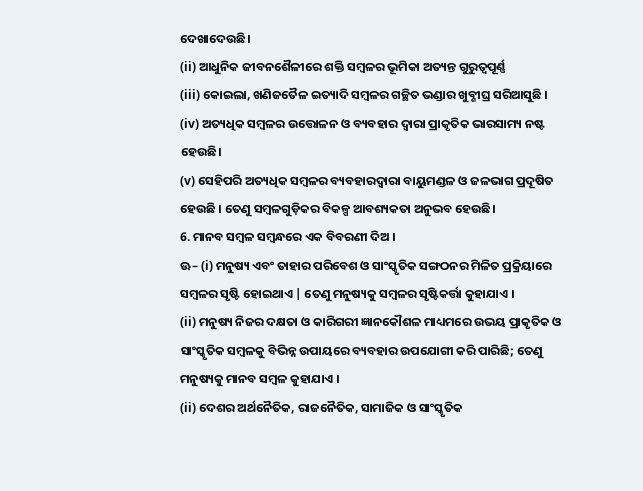ଦେଖାଦେଉଛି।
(ii) ଆଧୁନିକ ଜୀବନଶୈଳୀରେ ଶକ୍ତି ସମ୍ବଳର ଭୂମିକା ଅତ୍ୟନ୍ତ ଗୁରୁତ୍ଵପୂର୍ଣ୍ଣ
(iii) କୋଇଲା, ଖଣିଜତୈଳ ଇତ୍ୟାଦି ସମ୍ବଳର ଗଚ୍ଛିତ ଭଣ୍ଡାର ଖୁବ୍ଶୀଘ୍ର ସରିଆସୁଛି ।
(iv) ଅତ୍ୟଧିକ ସମ୍ବଳର ଉତ୍ତୋଳନ ଓ ବ୍ୟବହାର ଦ୍ବାରା ପ୍ରାକୃତିକ ଭାରସାମ୍ୟ ନଷ୍ଟ ହେଉଛି।
(v) ସେହିପରି ଅତ୍ୟଧିକ ସମ୍ବଳର ବ୍ୟବହାରଦ୍ୱାରା ବାୟୁମଣ୍ଡଳ ଓ ଜଳଭାଗ ପ୍ରଦୂଷିତ ହେଉଛି । ତେଣୁ ସମ୍ବଳଗୁଡ଼ିକର ବିକଳ୍ପ ଆବଶ୍ୟକତା ଅନୁଭବ ହେଉଛି।
6. ମାନବ ସମ୍ବଳ ସମ୍ବନ୍ଧରେ ଏକ ବିବରଣୀ ଦିଅ ।
ଊ– (i) ମନୁଷ୍ୟ ଏବଂ ତାହାର ପରିବେଶ ଓ ସାଂସ୍କୃତିକ ସଙ୍ଗଠନର ମିଳିତ ପ୍ରକ୍ରିୟାରେ ସମ୍ବଳର ସୃଷ୍ଟି ହୋଇଥାଏ | ତେଣୁ ମନୁଷ୍ୟକୁ ସମ୍ବଳର ସୃଷ୍ଟିକର୍ତ୍ତା କୁହାଯାଏ ।
(ii) ମନୁଷ୍ୟ ନିଜର ଦକ୍ଷତା ଓ କାରିଗରୀ ଜ୍ଞାନକୌଶଳ ମାଧ୍ୟମରେ ଉଭୟ ପ୍ରାକୃତିକ ଓ ସାଂସ୍କୃତିକ ସମ୍ବଳକୁ ବିଭିନ୍ନ ଉପାୟରେ ବ୍ୟବହାର ଉପଯୋଗୀ କରି ପାରିଛି; ତେଣୁ ମନୁଷ୍ୟକୁ ମାନବ ସମ୍ବଳ କୁହାଯାଏ ।
(ii) ଦେଶର ଅର୍ଥନୈତିକ, ରାଜନୈତିକ, ସାମାଜିକ ଓ ସାଂସ୍କୃତିକ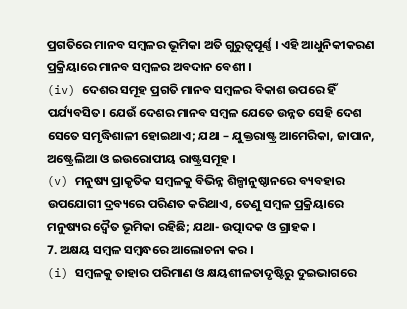ପ୍ରଗତିରେ ମାନବ ସମ୍ବଳର ଭୂମିକା ଅତି ଗୁରୁତ୍ଵପୂର୍ଣ୍ଣ । ଏହି ଆଧୁନିକୀକରଣ ପ୍ରକ୍ରିୟାରେ ମାନବ ସମ୍ବଳର ଅବଦାନ ବେଶୀ ।
(iv) ଦେଶର ସମୂହ ପ୍ରଗତି ମାନବ ସମ୍ବଳର ବିକାଶ ଉପରେ ହିଁ ପର୍ଯ୍ୟବସିତ। ଯେଉଁ ଦେଶର ମାନବ ସମ୍ବଳ ଯେତେ ଉନ୍ନତ ସେହି ଦେଶ ସେତେ ସମୃଦ୍ଧିଶାଳୀ ହୋଇଥାଏ; ଯଥା – ଯୁକ୍ତରାଷ୍ଟ୍ର ଆମେରିକା, ଜାପାନ, ଅଷ୍ଟ୍ରେଲିଆ ଓ ଇଉରୋପୀୟ ରାଷ୍ଟ୍ରସମୂହ ।
(v) ମନୁଷ୍ୟ ପ୍ରାକୃତିକ ସମ୍ବଳକୁ ବିଭିନ୍ନ ଶିଳ୍ପାନୁଷ୍ଠାନରେ ବ୍ୟବହାର ଉପଯୋଗୀ ଦ୍ରବ୍ୟରେ ପରିଣତ କରିଥାଏ, ତେଣୁ ସମ୍ବଳ ପ୍ରକ୍ରିୟାରେ ମନୁଷ୍ୟର ଦ୍ଵୈତ ଭୂମିକା ରହିଛି; ଯଥା- ଉତ୍ପାଦକ ଓ ଗ୍ରାହକ ।
7. ଅକ୍ଷୟ ସମ୍ବଳ ସମ୍ବନ୍ଧରେ ଆଲୋଚନା କର ।
(i) ସମ୍ବଳକୁ ତାହାର ପରିମାଣ ଓ କ୍ଷୟଶୀଳତାଦୃଷ୍ଟିରୁ ଦୁଇଭାଗରେ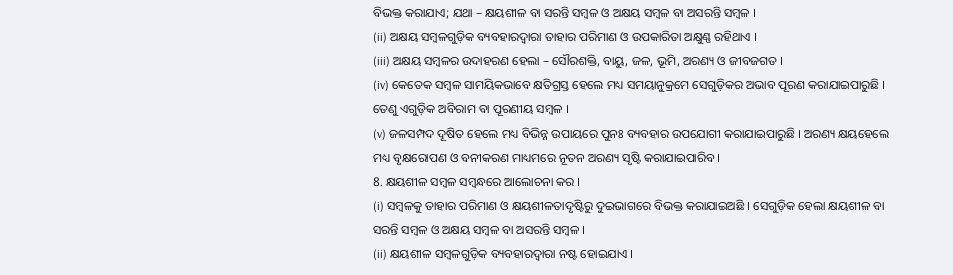ବିଭକ୍ତ କରାଯାଏ; ଯଥା – କ୍ଷୟଶୀଳ ବା ସରନ୍ତି ସମ୍ବଳ ଓ ଅକ୍ଷୟ ସମ୍ବଳ ବା ଅସରନ୍ତି ସମ୍ବଳ ।
(ii) ଅକ୍ଷୟ ସମ୍ବଳଗୁଡ଼ିକ ବ୍ୟବହାରଦ୍ଵାରା ତାହାର ପରିମାଣ ଓ ଉପକାରିତା ଅକ୍ଷୁଣ୍ଣ ରହିଥାଏ ।
(iii) ଅକ୍ଷୟ ସମ୍ବଳର ଉଦାହରଣ ହେଲା – ସୌରଶକ୍ତି, ବାୟୁ, ଜଳ, ଭୂମି, ଅରଣ୍ୟ ଓ ଜୀବଜଗତ ।
(iv) କେତେକ ସମ୍ବଳ ସାମୟିକଭାବେ କ୍ଷତିଗ୍ରସ୍ତ ହେଲେ ମଧ୍ୟ ସମୟାନୁକ୍ରମେ ସେଗୁଡ଼ିକର ଅଭାବ ପୂରଣ କରାଯାଇପାରୁଛି । ତେଣୁ ଏଗୁଡ଼ିକ ଅବିରାମ ବା ପୂରଣୀୟ ସମ୍ବଳ ।
(v) ଜଳସମ୍ପଦ ଦୂଷିତ ହେଲେ ମଧ୍ୟ ବିଭିନ୍ନ ଉପାୟରେ ପୁନଃ ବ୍ୟବହାର ଉପଯୋଗୀ କରାଯାଇପାରୁଛି । ଅରଣ୍ୟ କ୍ଷୟହେଲେ ମଧ୍ୟ ବୃକ୍ଷରୋପଣ ଓ ବନୀକରଣ ମାଧ୍ୟମରେ ନୂତନ ଅରଣ୍ୟ ସୃଷ୍ଟି କରାଯାଇପାରିବ ।
8. କ୍ଷୟଶୀଳ ସମ୍ବଳ ସମ୍ବନ୍ଧରେ ଆଲୋଚନା କର ।
(i) ସମ୍ବଳକୁ ତାହାର ପରିମାଣ ଓ କ୍ଷୟଶୀଳତାଦୃଷ୍ଟିରୁ ଦୁଇଭାଗରେ ବିଭକ୍ତ କରାଯାଇଅଛି । ସେଗୁଡ଼ିକ ହେଲା କ୍ଷୟଶୀଳ ବା ସରନ୍ତି ସମ୍ବଳ ଓ ଅକ୍ଷୟ ସମ୍ବଳ ବା ଅସରନ୍ତି ସମ୍ବଳ ।
(ii) କ୍ଷୟଶୀଳ ସମ୍ବଳଗୁଡ଼ିକ ବ୍ୟବହାରଦ୍ୱାରା ନଷ୍ଟ ହୋଇଯାଏ ।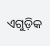ଏଗୁଡ଼ିକ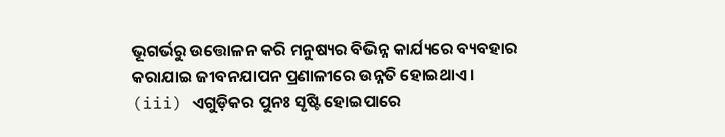ଭୂଗର୍ଭରୁ ଉତ୍ତୋଳନ କରି ମନୁଷ୍ୟର ବିଭିନ୍ନ କାର୍ଯ୍ୟରେ ବ୍ୟବହାର କରାଯାଇ ଜୀବନଯାପନ ପ୍ରଣାଳୀରେ ଉନ୍ନତି ହୋଇଥାଏ ।
(iii) ଏଗୁଡ଼ିକର ପୁନଃ ସୃଷ୍ଟି ହୋଇପାରେ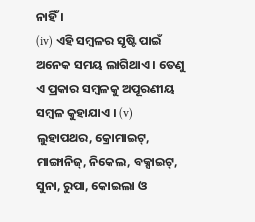ନାହିଁ ।
(iv) ଏହି ସମ୍ବଳର ସୃଷ୍ଟି ପାଇଁ ଅନେକ ସମୟ ଲାଗିଥାଏ । ତେଣୁ ଏ ପ୍ରକାର ସମ୍ବଳକୁ ଅପୂରଣୀୟ ସମ୍ବଳ କୁହାଯାଏ । (v) ଲୁହାପଥର, କ୍ରୋମାଇଟ୍, ମାଙ୍ଗାନିଜ୍, ନିକେଲ, ବକ୍ସାଇଟ୍, ସୁନା, ରୁପା, କୋଇଲା ଓ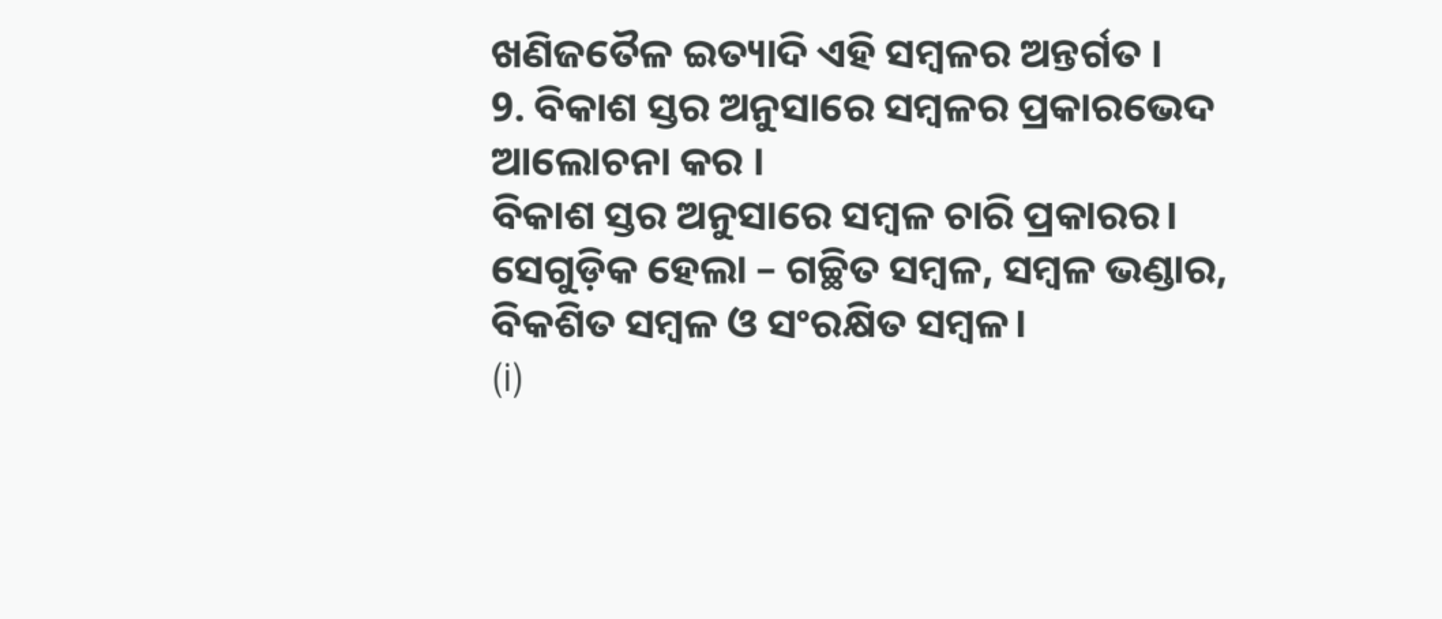ଖଣିଜତୈଳ ଇତ୍ୟାଦି ଏହି ସମ୍ବଳର ଅନ୍ତର୍ଗତ ।
9. ବିକାଶ ସ୍ତର ଅନୁସାରେ ସମ୍ବଳର ପ୍ରକାରଭେଦ ଆଲୋଚନା କର ।
ବିକାଶ ସ୍ତର ଅନୁସାରେ ସମ୍ବଳ ଚାରି ପ୍ରକାରର। ସେଗୁଡ଼ିକ ହେଲା – ଗଚ୍ଛିତ ସମ୍ବଳ, ସମ୍ବଳ ଭଣ୍ଡାର, ବିକଶିତ ସମ୍ବଳ ଓ ସଂରକ୍ଷିତ ସମ୍ବଳ।
(i)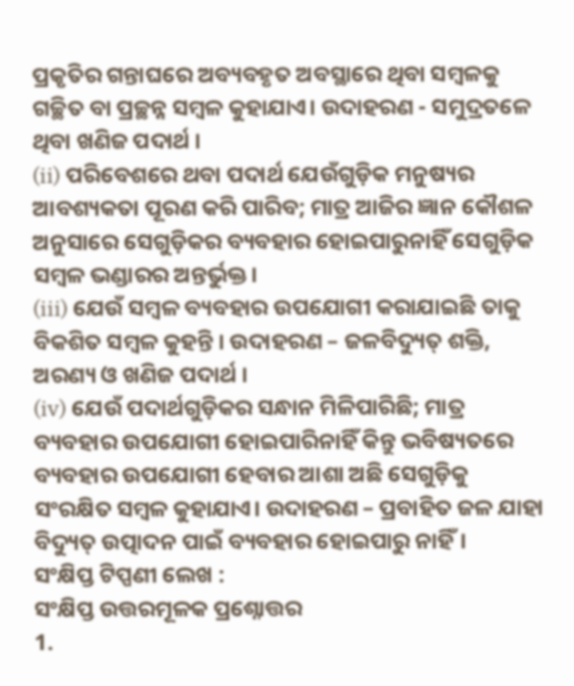ପ୍ରକୃତିର ଗନ୍ତାଘରେ ଅବ୍ୟବହୃତ ଅବସ୍ଥାରେ ଥିବା ସମ୍ବଳକୁ ଗଚ୍ଛିତ ବା ପ୍ରଚ୍ଛନ୍ନ ସମ୍ବଳ କୁହାଯାଏ। ଉଦାହରଣ - ସମୁଦ୍ରତଳେ ଥିବା ଖଣିଜ ପଦାର୍ଥ ।
(ii) ପରିବେଶରେ ଥବା ପଦାର୍ଥ ଯେଉଁଗୁଡ଼ିକ ମନୁଷ୍ୟର ଆବଶ୍ୟକତା ପୂରଣ କରି ପାରିବ; ମାତ୍ର ଆଜିର ଜ୍ଞାନ କୌଶଳ ଅନୁସାରେ ସେଗୁଡ଼ିକର ବ୍ୟବହାର ହୋଇପାରୁନାହିଁ ସେଗୁଡ଼ିକ ସମ୍ବଳ ଭଣ୍ଡାରର ଅନ୍ତର୍ଭୁକ୍ତ।
(iii) ଯେଉଁ ସମ୍ବଳ ବ୍ୟବହାର ଉପଯୋଗୀ କରାଯାଇଛି ତାକୁ ବିକଶିତ ସମ୍ବଳ କୁହନ୍ତି । ଉଦାହରଣ – ଜଳବିଦ୍ୟୁତ୍ ଶକ୍ତି, ଅରଣ୍ୟ ଓ ଖଣିଜ ପଦାର୍ଥ ।
(iv) ଯେଉଁ ପଦାର୍ଥଗୁଡ଼ିକର ସନ୍ଧାନ ମିଳିପାରିଛି; ମାତ୍ର ବ୍ୟବହାର ଉପଯୋଗୀ ହୋଇପାରିନାହିଁ କିନ୍ତୁ ଭବିଷ୍ୟତରେ ବ୍ୟବହାର ଉପଯୋଗୀ ହେବାର ଆଶା ଅଛି ସେଗୁଡ଼ିକୁ ସଂରକ୍ଷିତ ସମ୍ବଳ କୁହାଯାଏ। ଉଦାହରଣ – ପ୍ରବାହିତ ଜଳ ଯାହା ବିଦ୍ୟୁତ୍ ଉତ୍ପାଦନ ପାଇଁ ବ୍ୟବହାର ହୋଇପାରୁ ନାହିଁ।
ସଂକ୍ଷିପ୍ତ ଟିପ୍ପଣୀ ଲେଖ :
ସଂକ୍ଷିପ୍ତ ଉତ୍ତରମୂଳକ ପ୍ରଶ୍ନୋତ୍ତର
1.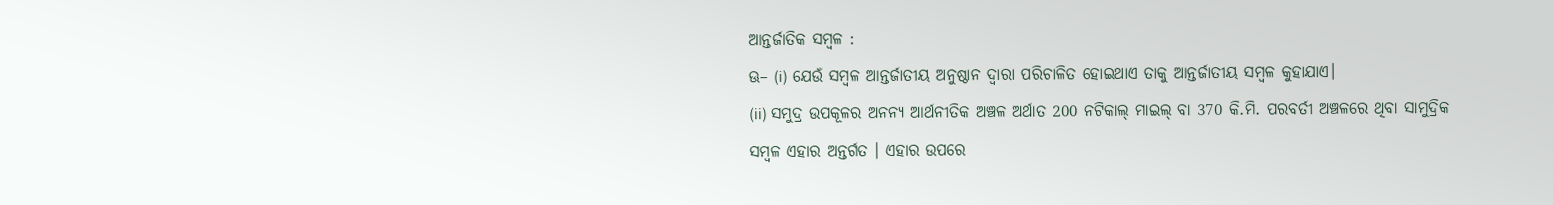ଆନ୍ତର୍ଜାତିକ ସମ୍ବଳ :
ଊ– (i) ଯେଉଁ ସମ୍ବଳ ଆନ୍ତର୍ଜାତୀୟ ଅନୁଷ୍ଠାନ ଦ୍ଵାରା ପରିଚାଳିତ ହୋଇଥାଏ ତାକୁ ଆନ୍ତର୍ଜାତୀୟ ସମ୍ବଳ କୁହାଯାଏ।
(ii) ସମୁଦ୍ର ଉପକୂଳର ଅନନ୍ୟ ଆର୍ଥନୀତିକ ଅଞ୍ଚଳ ଅର୍ଥାତ 200 ନଟିକାଲ୍ ମାଇଲ୍ ବା 370 କି.ମି. ପରବର୍ତୀ ଅଞ୍ଚଳରେ ଥିବା ସାମୁଦ୍ରିକ ସମ୍ବଳ ଏହାର ଅନ୍ତର୍ଗତ । ଏହାର ଉପରେ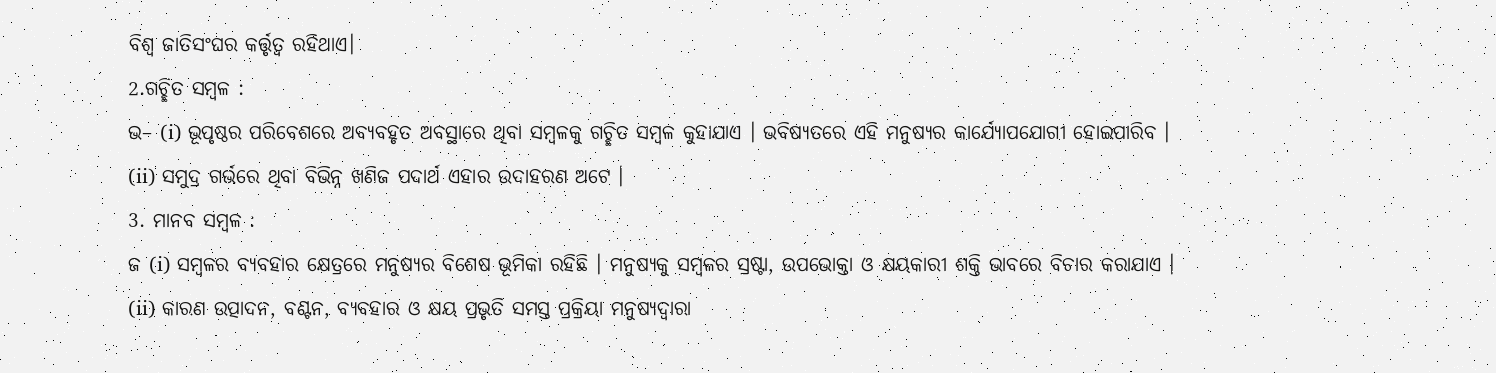ବିଶ୍ବ ଜାତିସଂଘର କର୍ତ୍ତୃତ୍ଵ ରହିଥାଏ।
2.ଗଚ୍ଛିତ ସମ୍ବଳ :
ଭ– (i) ଭୂପୃଷ୍ଠର ପରିବେଶରେ ଅବ୍ୟବହୃତ ଅବସ୍ଥାରେ ଥିବା ସମ୍ବଳକୁ ଗଚ୍ଛିତ ସମ୍ବଳ କୁହାଯାଏ । ଭବିଷ୍ୟତରେ ଏହି ମନୁଷ୍ୟର କାର୍ଯ୍ୟୋପଯୋଗୀ ହୋଇପାରିବ ।
(ii) ସମୁଦ୍ର ଗର୍ଭରେ ଥିବା ବିଭିନ୍ନ ଖଣିଜ ପଦାର୍ଥ ଏହାର ଉଦାହରଣ ଅଟେ ।
3. ମାନବ ସମ୍ବଳ :
ଜ (i) ସମ୍ବଳର ବ୍ୟବହାର କ୍ଷେତ୍ରରେ ମନୁଷ୍ୟର ବିଶେଷ ଭୂମିକା ରହିଛି । ମନୁଷ୍ୟକୁ ସମ୍ବଳର ସ୍ରଷ୍ଟା, ଉପଭୋକ୍ତା ଓ କ୍ଷୟକାରୀ ଶକ୍ତି ଭାବରେ ବିଚାର କରାଯାଏ ।
(ii) କାରଣ ଉତ୍ପାଦନ, ବଣ୍ଟନ, ବ୍ୟବହାର ଓ କ୍ଷୟ ପ୍ରଭୃତି ସମସ୍ତ ପ୍ରକ୍ରିୟା ମନୁଷ୍ୟଦ୍ଵାରା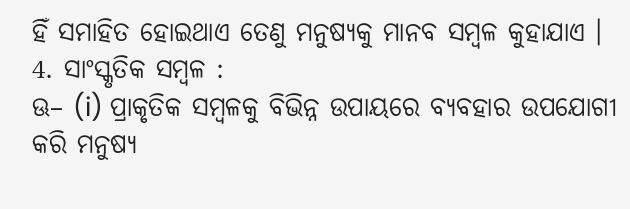ହିଁ ସମାହିତ ହୋଇଥାଏ ତେଣୁ ମନୁଷ୍ୟକୁ ମାନବ ସମ୍ବଳ କୁହାଯାଏ ।
4. ସାଂସ୍କୃତିକ ସମ୍ବଳ :
ଊ– (i) ପ୍ରାକୃତିକ ସମ୍ବଳକୁ ବିଭିନ୍ନ ଉପାୟରେ ବ୍ୟବହାର ଉପଯୋଗୀ କରି ମନୁଷ୍ୟ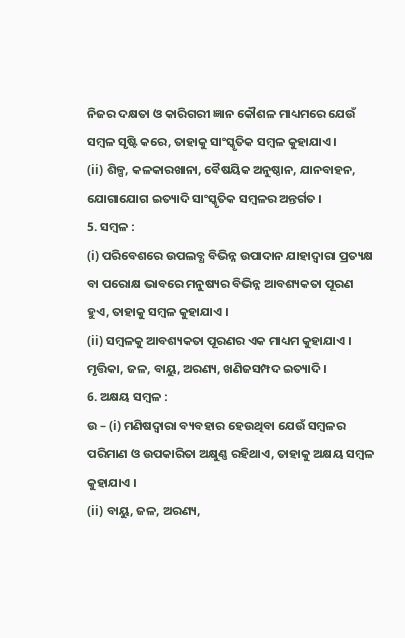ନିଜର ଦକ୍ଷତା ଓ କାରିଗରୀ ଜ୍ଞାନ କୌଶଳ ମାଧ୍ୟମରେ ଯେଉଁ ସମ୍ବଳ ସୃଷ୍ଟି କରେ, ତାହାକୁ ସାଂସ୍କୃତିକ ସମ୍ବଳ କୁହାଯାଏ ।
(ii) ଶିଳ୍ପ, କଳକାରଖାନା, ବୈଷୟିକ ଅନୁଷ୍ଠାନ, ଯାନବାହନ, ଯୋଗାଯୋଗ ଇତ୍ୟାଦି ସାଂସ୍କୃତିକ ସମ୍ବଳର ଅନ୍ତର୍ଗତ ।
5. ସମ୍ବଳ :
(i) ପରିବେଶରେ ଉପଲବ୍ଧ ବିଭିନ୍ନ ଉପାଦାନ ଯାହାଦ୍ୱାରା ପ୍ରତ୍ୟକ୍ଷ ବା ପରୋକ୍ଷ ଭାବରେ ମନୁଷ୍ୟର ବିଭିନ୍ନ ଆବଶ୍ୟକତା ପୂରଣ ହୁଏ, ତାହାକୁ ସମ୍ବଳ କୁହାଯାଏ ।
(ii) ସମ୍ବଳକୁ ଆବଶ୍ୟକତା ପୂରଣର ଏକ ମାଧ୍ୟମ କୁହାଯାଏ । ମୃତ୍ତିକା, ଜଳ, ବାୟୁ, ଅରଣ୍ୟ, ଖଣିଜସମ୍ପଦ ଇତ୍ୟାଦି ।
6. ଅକ୍ଷୟ ସମ୍ବଳ :
ଉ – (i) ମଣିଷଦ୍ଵାରା ବ୍ୟବହାର ହେଉଥିବା ଯେଉଁ ସମ୍ବଳର ପରିମାଣ ଓ ଉପକାରିତା ଅକ୍ଷୁଣ୍ଣ ରହିଥାଏ, ତାହାକୁ ଅକ୍ଷୟ ସମ୍ବଳ କୁହାଯାଏ ।
(ii) ବାୟୁ, ଜଳ, ଅରଣ୍ୟ,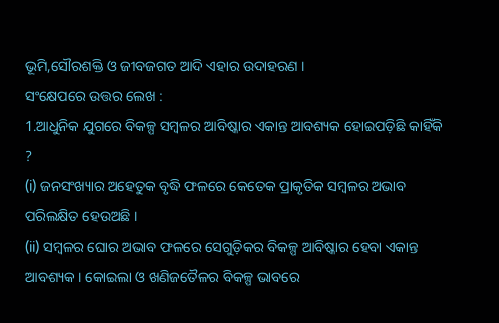ଭୂମି,ସୌରଶକ୍ତି ଓ ଜୀବଜଗତ ଆଦି ଏହାର ଉଦାହରଣ ।
ସଂକ୍ଷେପରେ ଉତ୍ତର ଲେଖ :
1.ଆଧୁନିକ ଯୁଗରେ ବିକଳ୍ପ ସମ୍ବଳର ଆବିଷ୍କାର ଏକାନ୍ତ ଆବଶ୍ୟକ ହୋଇପଡ଼ିଛି କାହିଁକି ?
(i) ଜନସଂଖ୍ୟାର ଅହେତୁକ ବୃଦ୍ଧି ଫଳରେ କେତେକ ପ୍ରାକୃତିକ ସମ୍ବଳର ଅଭାବ ପରିଲକ୍ଷିତ ହେଉଅଛି ।
(ii) ସମ୍ବଳର ଘୋର ଅଭାବ ଫଳରେ ସେଗୁଡ଼ିକର ବିକଳ୍ପ ଆବିଷ୍କାର ହେବା ଏକାନ୍ତ ଆବଶ୍ୟକ । କୋଇଲା ଓ ଖଣିଜତୈଳର ବିକଳ୍ପ ଭାବରେ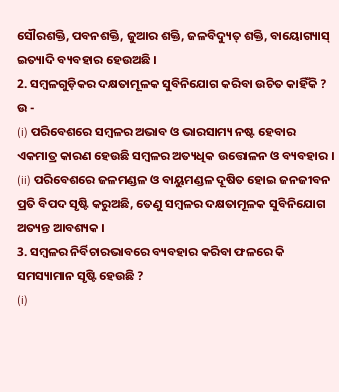ସୌରଶକ୍ତି, ପବନଶକ୍ତି, ଜୁଆର ଶକ୍ତି, ଜଳବିଦ୍ୟୁତ୍ ଶକ୍ତି, ବାୟୋଗ୍ୟାସ୍ ଇତ୍ୟାଦି ବ୍ୟବହାର ହେଉଅଛି ।
2. ସମ୍ବଳଗୁଡ଼ିକର ଦକ୍ଷତାମୂଳକ ସୁବିନିଯୋଗ କରିବା ଉଚିତ କାହିଁକି ?
ଉ -
(i) ପରିବେଶରେ ସମ୍ବଳର ଅଭାବ ଓ ଭାରସାମ୍ୟ ନଷ୍ଟ ହେବାର ଏକମାତ୍ର କାରଣ ହେଉଛି ସମ୍ବଳର ଅତ୍ୟଧିକ ଉତ୍ତୋଳନ ଓ ବ୍ୟବହାର ।
(ii) ପରିବେଶରେ ଜଳମଣ୍ଡଳ ଓ ବାୟୁମଣ୍ଡଳ ଦୂଷିତ ହୋଇ ଜନଜୀବନ ପ୍ରତି ବିପଦ ସୃଷ୍ଟି କରୁଅଛି, ତେଣୁ ସମ୍ବଳର ଦକ୍ଷତାମୂଳକ ସୁବିନିଯୋଗ ଅତ୍ୟନ୍ତ ଆବଶ୍ୟକ ।
3. ସମ୍ବଳର ନିର୍ବିଚାରଭାବରେ ବ୍ୟବହାର କରିବା ଫଳରେ କି ସମସ୍ୟାମାନ ସୃଷ୍ଟି ହେଉଛି ?
(i)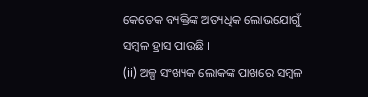କେତେକ ବ୍ୟକ୍ତିଙ୍କ ଅତ୍ୟଧିକ ଲୋଭଯୋଗୁଁ ସମ୍ବଳ ହ୍ରାସ ପାଉଛି ।
(ii) ଅଳ୍ପ ସଂଖ୍ୟକ ଲୋକଙ୍କ ପାଖରେ ସମ୍ବଳ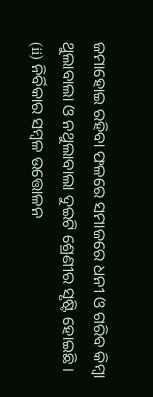ଜମାହୋଇ ରହିବା ଫଳରେ ସମାଜରେ ଧନୀ ଓ ଗରିବ କିମ୍ବା ଥୁଲାବାଲା ଓ ନଥୁଲାବାଲା ଦୁଇଟି ଶ୍ରେଣୀର ସୃଷ୍ଟି ହୋଇଛି ।
(ii) ନିର୍ବିକାର ସମ୍ବଳ ଉତ୍ତୋଳନ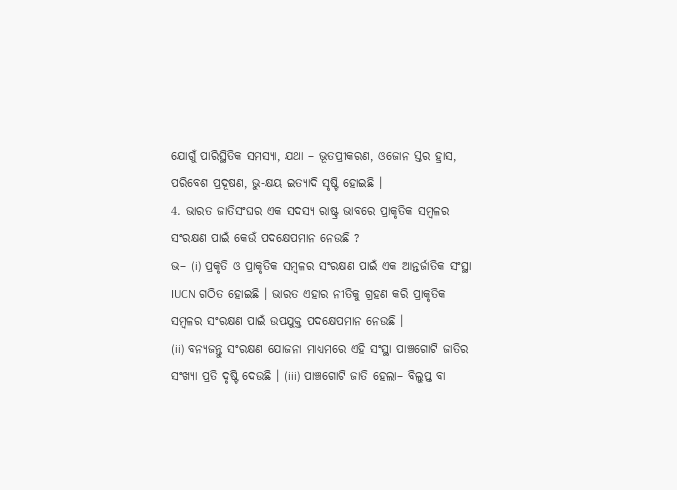ଯୋଗୁଁ ପାରିସ୍ଥିତିକ ସମସ୍ୟା, ଯଥା – ଭୂତପ୍ରୀକରଣ, ଓଜୋନ ସ୍ତର ହ୍ରାସ, ପରିବେଶ ପ୍ରଦୂଷଣ, ଭୁ-କ୍ଷୟ ଇତ୍ୟାଦି ସୃଷ୍ଟି ହୋଇଛି ।
4. ଭାରତ ଜାତିସଂଘର ଏକ ସଦସ୍ୟ ରାଷ୍ଟ୍ର ଭାବରେ ପ୍ରାକୃତିକ ସମ୍ବଳର ସଂରକ୍ଷଣ ପାଇଁ କେଉଁ ପଦକ୍ଷେପମାନ ନେଉଛି ?
ଭ– (i) ପ୍ରକୃତି ଓ ପ୍ରାକୃତିକ ସମ୍ବଳର ସଂରକ୍ଷଣ ପାଇଁ ଏକ ଆନ୍ତର୍ଜାତିକ ସଂସ୍ଥା IUCN ଗଠିତ ହୋଇଛି । ଭାରତ ଏହାର ନୀତିକୁ ଗ୍ରହଣ କରି ପ୍ରାକୃତିକ ସମ୍ବଳର ସଂରକ୍ଷଣ ପାଇଁ ଉପଯୁକ୍ତ ପଦକ୍ଷେପମାନ ନେଉଛି ।
(ii) ବନ୍ୟଜନ୍ତୁ ସଂରକ୍ଷଣ ଯୋଜନା ମାଧ୍ୟମରେ ଏହି ସଂସ୍ଥା ପାଞ୍ଚଗୋଟି ଜାତିର ସଂଖ୍ୟା ପ୍ରତି ଦୃଷ୍ଟି ଦେଉଛି । (iii) ପାଞ୍ଚଗୋଟି ଜାତି ହେଲା– ବିଲୁପ୍ତ ବା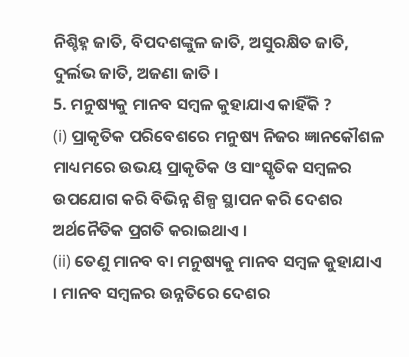ନିଶ୍ଚିହ୍ନ ଜାତି, ବିପଦଶଙ୍କୁଳ ଜାତି, ଅସୁରକ୍ଷିତ ଜାତି, ଦୁର୍ଲଭ ଜାତି, ଅଜଣା ଜାତି ।
5. ମନୁଷ୍ୟକୁ ମାନବ ସମ୍ବଳ କୁହାଯାଏ କାହିଁକି ?
(i) ପ୍ରାକୃତିକ ପରିବେଶରେ ମନୁଷ୍ୟ ନିଜର ଜ୍ଞାନକୌଶଳ ମାଧ୍ୟମରେ ଉଭୟ ପ୍ରାକୃତିକ ଓ ସାଂସ୍କୃତିକ ସମ୍ବଳର ଉପଯୋଗ କରି ବିଭିନ୍ନ ଶିଳ୍ପ ସ୍ଥାପନ କରି ଦେଶର ଅର୍ଥନୈତିକ ପ୍ରଗତି କରାଇଥାଏ ।
(ii) ତେଣୁ ମାନବ ବା ମନୁଷ୍ୟକୁ ମାନବ ସମ୍ବଳ କୁହାଯାଏ । ମାନବ ସମ୍ବଳର ଉନ୍ନତିରେ ଦେଶର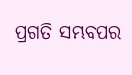ପ୍ରଗତି ସମ୍ଭବପର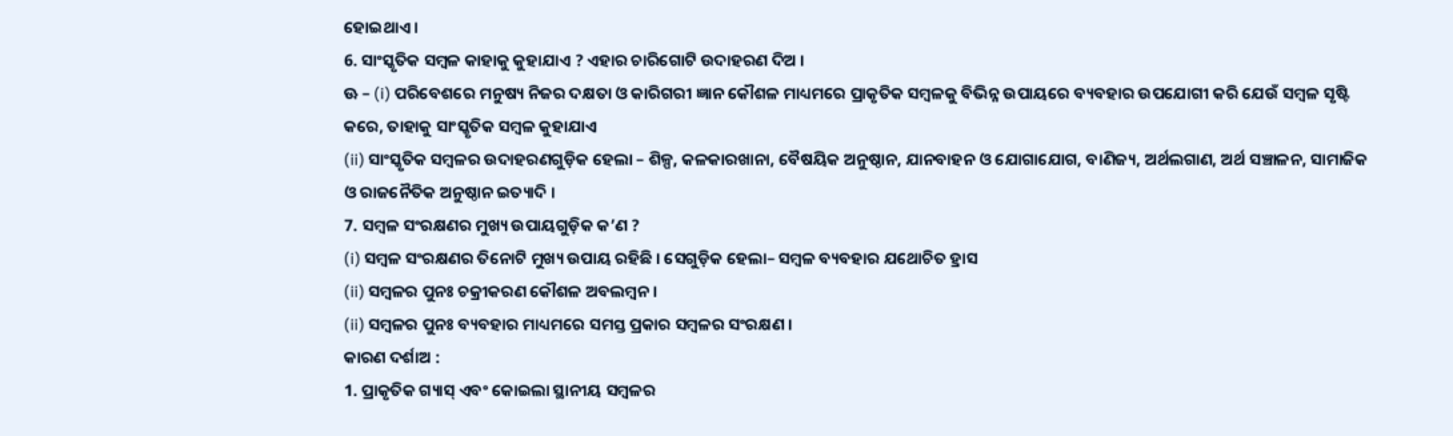ହୋଇଥାଏ ।
6. ସାଂସ୍କୃତିକ ସମ୍ବଳ କାହାକୁ କୁହାଯାଏ ? ଏହାର ଚାରିଗୋଟି ଉଦାହରଣ ଦିଅ ।
ଊ – (i) ପରିବେଶରେ ମନୁଷ୍ୟ ନିଜର ଦକ୍ଷତା ଓ କାରିଗରୀ ଜ୍ଞାନ କୌଶଳ ମାଧ୍ୟମରେ ପ୍ରାକୃତିକ ସମ୍ବଳକୁ ବିଭିନ୍ନ ଉପାୟରେ ବ୍ୟବହାର ଉପଯୋଗୀ କରି ଯେଉଁ ସମ୍ବଳ ସୃଷ୍ଟି କରେ, ତାହାକୁ ସାଂସ୍କୃତିକ ସମ୍ବଳ କୁହାଯାଏ
(ii) ସାଂସ୍କୃତିକ ସମ୍ବଳର ଉଦାହରଣଗୁଡ଼ିକ ହେଲା – ଶିଳ୍ପ, କଳକାରଖାନା, ବୈଷୟିକ ଅନୁଷ୍ଠାନ, ଯାନବାହନ ଓ ଯୋଗାଯୋଗ, ବାଣିଜ୍ୟ, ଅର୍ଥଲଗାଣ, ଅର୍ଥ ସଞ୍ଚାଳନ, ସାମାଜିକ ଓ ରାଜନୈତିକ ଅନୁଷ୍ଠାନ ଇତ୍ୟାଦି ।
7. ସମ୍ବଳ ସଂରକ୍ଷଣର ମୁଖ୍ୟ ଉପାୟଗୁଡ଼ିକ କ’ଣ ?
(i) ସମ୍ବଳ ସଂରକ୍ଷଣର ତିନୋଟି ମୁଖ୍ୟ ଉପାୟ ରହିଛି । ସେଗୁଡ଼ିକ ହେଲା– ସମ୍ବଳ ବ୍ୟବହାର ଯଥୋଚିତ ହ୍ରାସ
(ii) ସମ୍ବଳର ପୁନଃ ଚକ୍ରୀକରଣ କୌଶଳ ଅବଲମ୍ବନ ।
(ii) ସମ୍ବଳର ପୁନଃ ବ୍ୟବହାର ମାଧ୍ୟମରେ ସମସ୍ତ ପ୍ରକାର ସମ୍ବଳର ସଂରକ୍ଷଣ ।
କାରଣ ଦର୍ଶାଅ :
1. ପ୍ରାକୃତିକ ଗ୍ୟାସ୍ ଏବଂ କୋଇଲା ସ୍ଥାନୀୟ ସମ୍ବଳର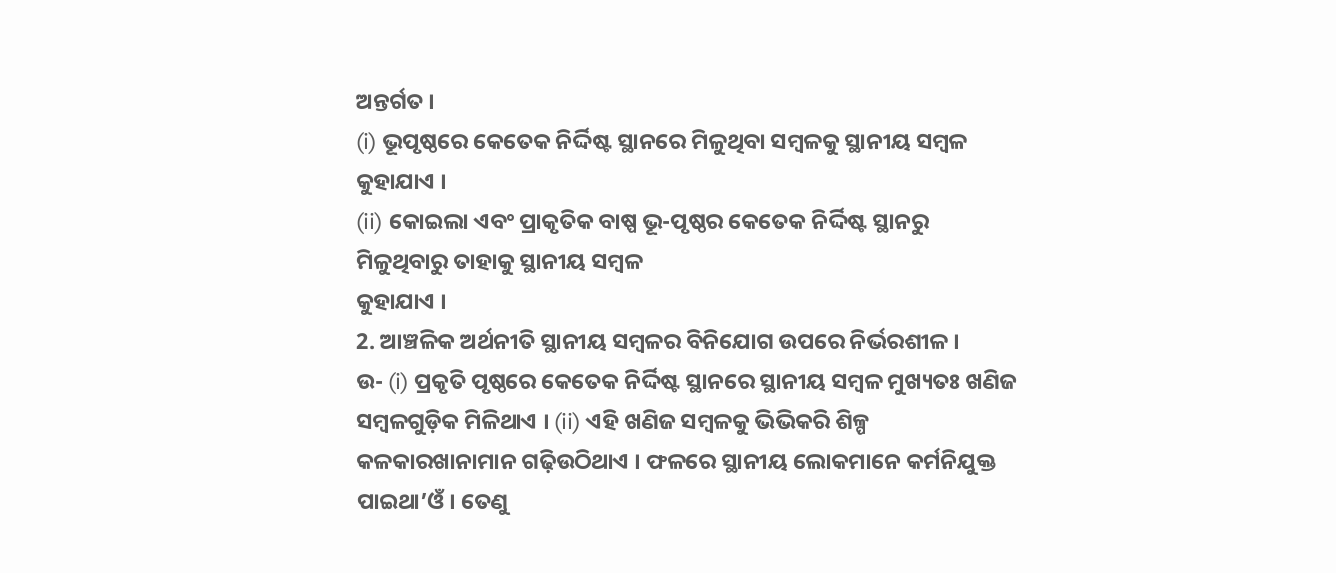ଅନ୍ତର୍ଗତ ।
(i) ଭୂପୃଷ୍ଠରେ କେତେକ ନିର୍ଦ୍ଦିଷ୍ଟ ସ୍ଥାନରେ ମିଳୁଥିବା ସମ୍ବଳକୁ ସ୍ଥାନୀୟ ସମ୍ବଳ କୁହାଯାଏ ।
(ii) କୋଇଲା ଏବଂ ପ୍ରାକୃତିକ ବାଷ୍ପ ଭୂ-ପୃଷ୍ଠର କେତେକ ନିର୍ଦ୍ଦିଷ୍ଟ ସ୍ଥାନରୁ ମିଳୁଥିବାରୁ ତାହାକୁ ସ୍ଥାନୀୟ ସମ୍ବଳ
କୁହାଯାଏ ।
2. ଆଞ୍ଚଳିକ ଅର୍ଥନୀତି ସ୍ଥାନୀୟ ସମ୍ବଳର ବିନିଯୋଗ ଉପରେ ନିର୍ଭରଶୀଳ ।
ଉ- (i) ପ୍ରକୃତି ପୃଷ୍ଠରେ କେତେକ ନିର୍ଦ୍ଦିଷ୍ଟ ସ୍ଥାନରେ ସ୍ଥାନୀୟ ସମ୍ବଳ ମୁଖ୍ୟତଃ ଖଣିଜ ସମ୍ବଳଗୁଡ଼ିକ ମିଳିଥାଏ । (ii) ଏହି ଖଣିଜ ସମ୍ବଳକୁ ଭିଭିକରି ଶିଳ୍ପ କଳକାରଖାନାମାନ ଗଢ଼ିଉଠିଥାଏ । ଫଳରେ ସ୍ଥାନୀୟ ଲୋକମାନେ କର୍ମନିଯୁକ୍ତ ପାଇଥା’ଓଁ । ତେଣୁ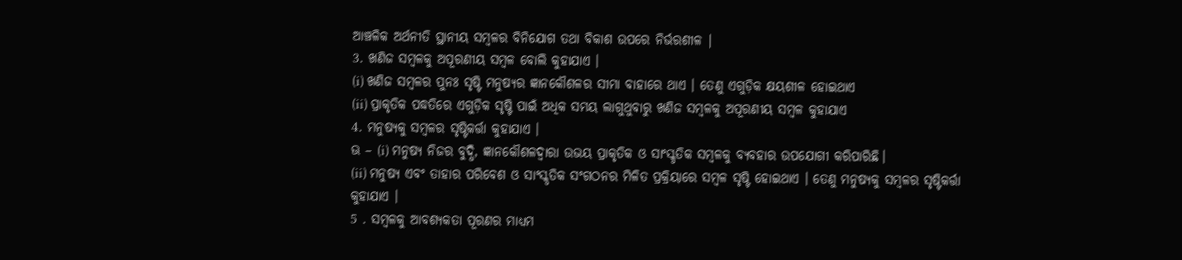ଆଞ୍ଚଳିକ ଅର୍ଥନୀତି ସ୍ଥାନୀୟ ସମ୍ବଳର ବିନିଯୋଗ ତଥା ବିକାଶ ଉପରେ ନିର୍ଭରଶୀଳ |
3. ଖଣିଜ ସମ୍ବଳକୁ ଅପୂରଣୀୟ ସମ୍ବଳ ବୋଲି କୁହାଯାଏ ।
(i) ଖଣିଜ ସମ୍ବଳର ପୁନଃ ସୃଷ୍ଟି ମନୁଷ୍ୟର ଜ୍ଞାନକୌଶଳର ସୀମା ବାହାରେ ଥାଏ । ତେଣୁ ଏଗୁଡ଼ିକ କ୍ଷୟଶୀଳ ହୋଇଥାଏ
(ii) ପ୍ରାକୃତିକ ପଦ୍ଧତିରେ ଏଗୁଡ଼ିକ ସୃଷ୍ଟି ପାଇଁ ଅଧିକ ସମୟ ଲାଗୁଥୁବାରୁ ଖଣିଜ ସମ୍ବଳକୁ ଅପୂରଣୀୟ ସମ୍ବଳ କୁହାଯାଏ
4. ମନୁଷ୍ୟକୁ ସମ୍ବଳର ସୃଷ୍ଟିକର୍ତ୍ତା କୁହାଯାଏ ।
ଊ – (i) ମନୁଷ୍ୟ ନିଜର ବୁଦ୍ଧି, ଜ୍ଞାନକୌଶଳଦ୍ଵାରା ଉଭୟ ପ୍ରାକୃତିକ ଓ ସାଂସ୍କୃତିକ ସମ୍ବଳକୁ ବ୍ୟବହାର ଉପଯୋଗୀ କରିପାରିଛି।
(ii) ମନୁଷ୍ୟ ଏବଂ ତାହାର ପରିବେଶ ଓ ସାଂସ୍କୃତିକ ସଂଗଠନର ମିଳିତ ପ୍ରକ୍ରିୟାରେ ସମ୍ବଳ ସୃଷ୍ଟି ହୋଇଥାଏ । ତେଣୁ ମନୁଷ୍ୟକୁ ସମ୍ବଳର ସୃଷ୍ଟିକର୍ତ୍ତା କୁହାଯାଏ ।
5 . ସମ୍ବଳକୁ ଆବଶ୍ୟକତା ପୂରଣର ମାଧ୍ୟମ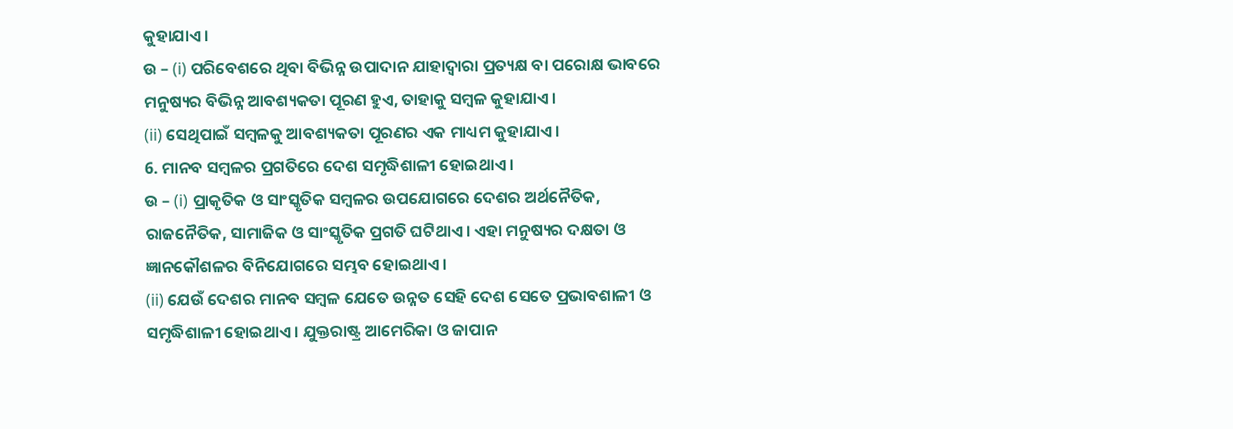କୁହାଯାଏ ।
ଉ – (i) ପରିବେଶରେ ଥିବା ବିଭିନ୍ନ ଉପାଦାନ ଯାହାଦ୍ୱାରା ପ୍ରତ୍ୟକ୍ଷ ବା ପରୋକ୍ଷ ଭାବରେ ମନୁଷ୍ୟର ବିଭିନ୍ନ ଆବଶ୍ୟକତା ପୂରଣ ହୁଏ, ତାହାକୁ ସମ୍ବଳ କୁହାଯାଏ ।
(ii) ସେଥିପାଇଁ ସମ୍ବଳକୁ ଆବଶ୍ୟକତା ପୂରଣର ଏକ ମାଧ୍ୟମ କୁହାଯାଏ ।
6. ମାନବ ସମ୍ବଳର ପ୍ରଗତିରେ ଦେଶ ସମୃଦ୍ଧିଶାଳୀ ହୋଇଥାଏ ।
ଉ – (i) ପ୍ରାକୃତିକ ଓ ସାଂସ୍କୃତିକ ସମ୍ବଳର ଉପଯୋଗରେ ଦେଶର ଅର୍ଥନୈତିକ, ରାଜନୈତିକ, ସାମାଜିକ ଓ ସାଂସ୍କୃତିକ ପ୍ରଗତି ଘଟିଥାଏ । ଏହା ମନୁଷ୍ୟର ଦକ୍ଷତା ଓ ଜ୍ଞାନକୌଶଳର ବିନିଯୋଗରେ ସମ୍ଭବ ହୋଇଥାଏ ।
(ii) ଯେଉଁ ଦେଶର ମାନବ ସମ୍ବଳ ଯେତେ ଉନ୍ନତ ସେହି ଦେଶ ସେତେ ପ୍ରଭାବଶାଳୀ ଓ ସମୃଦ୍ଧିଶାଳୀ ହୋଇଥାଏ । ଯୁକ୍ତରାଷ୍ଟ୍ର ଆମେରିକା ଓ ଜାପାନ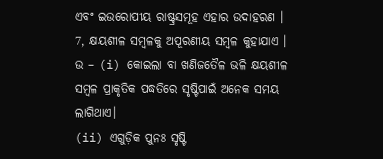ଏବଂ ଇଉରୋପୀୟ ରାଷ୍ଟ୍ରସମୂହ ଏହାର ଉଦାହରଣ ।
7, କ୍ଷୟଶୀଳ ସମ୍ବଳକୁ ଅପୂରଣୀୟ ସମ୍ବଳ କୁହାଯାଏ ।
ଉ – (i) କୋଇଲା ବା ଖଣିଜତୈଳ ଭଳି କ୍ଷୟଶୀଳ ସମ୍ବଳ ପ୍ରାକୃତିକ ପଦ୍ଧତିରେ ସୃଷ୍ଟିପାଇଁ ଅନେକ ସମୟ ଲାଗିଥାଏ।
(ii) ଏଗୁଡ଼ିକ ପୁନଃ ସୃଷ୍ଟି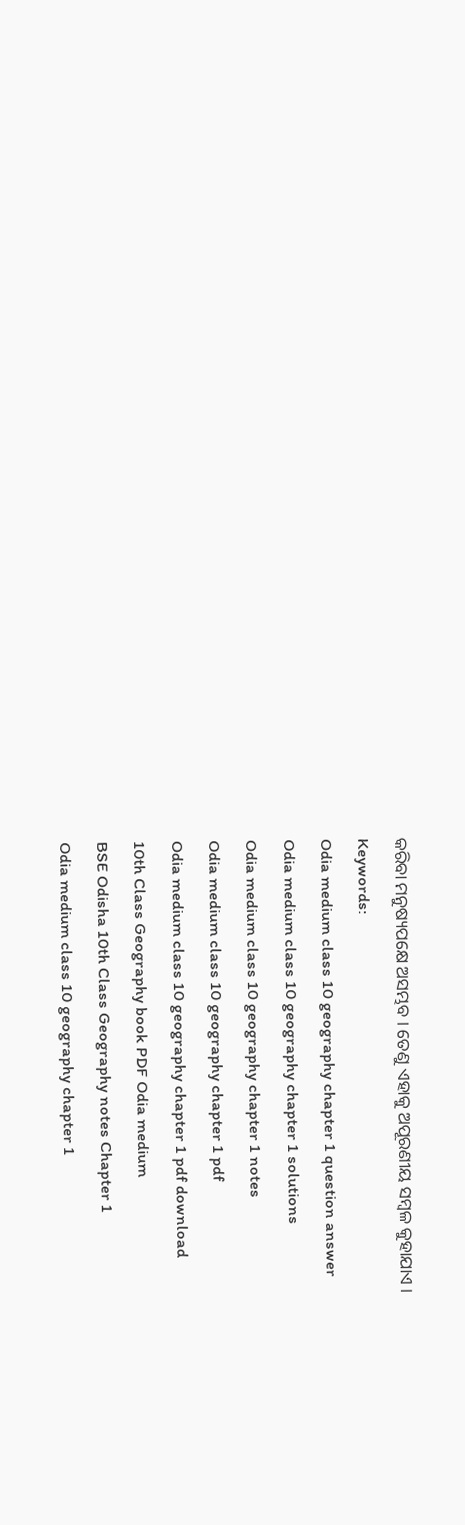କରିବା ମନୁଷ୍ୟପକ୍ଷେ ଅସମ୍ଭବ । ତେଣୁ ଏହାକୁ ଅପୂରଣୀୟ ସମ୍ବଳ କୁହାଯାଏ ।
Keywords:
Odia medium class 10 geography chapter 1 question answer
Odia medium class 10 geography chapter 1 solutions
Odia medium class 10 geography chapter 1 notes
Odia medium class 10 geography chapter 1 pdf
Odia medium class 10 geography chapter 1 pdf download
10th Class Geography book PDF Odia medium
BSE Odisha 10th Class Geography notes Chapter 1
Odia medium class 10 geography chapter 1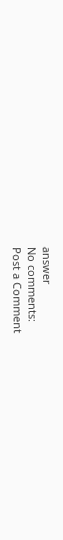answer
No comments:
Post a Comment